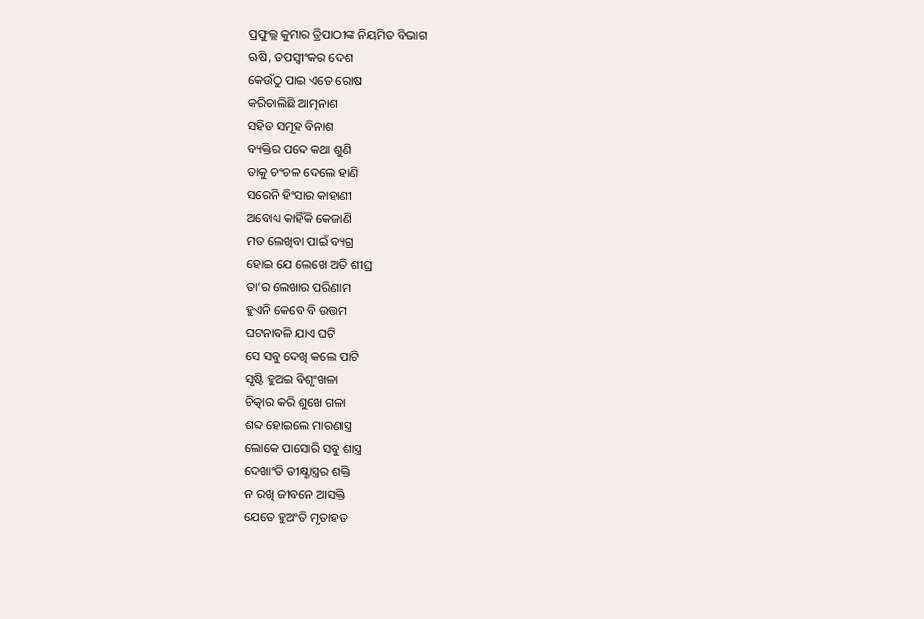ପ୍ରଫୁଲ୍ଲ କୁମାର ତ୍ରିପାଠୀଙ୍କ ନିୟମିତ ବିଭାଗ
ଋଷି, ତପସ୍ବୀଂକର ଦେଶ
କେଉଁଠୁ ପାଇ ଏତେ ରୋଷ
କରିଚାଲିଛି ଆତ୍ମନାଶ
ସହିତ ସମୂହ ବିନାଶ
ବ୍ୟକ୍ତିର ପଦେ କଥା ଶୁଣି
ତାକୁ ଚଂଚଳ ଦେଲେ ହାଣି
ସରେନି ହିଂସାର କାହାଣୀ
ଅବୋଧ୍ୟ କାହିଁକି କେଜାଣି
ମତ ଲେଖିବା ପାଇଁ ବ୍ୟଗ୍ର
ହୋଇ ଯେ ଲେଖେ ଅତି ଶୀଘ୍ର
ତା’ର ଲେଖାର ପରିଣାମ
ହୁଏନି କେବେ ବି ଉତ୍ତମ
ଘଟନାବଳି ଯାଏ ଘଟି
ସେ ସବୁ ଦେଖି କଲେ ପାଟି
ସୃଷ୍ଟି ହୁଅଇ ବିଶୃଂଖଳା
ଚିତ୍କାର କରି ଶୁଖେ ଗଳା
ଶବ୍ଦ ହୋଇଲେ ମାରଣାସ୍ତ୍ର
ଲୋକେ ପାସୋରି ସବୁ ଶାସ୍ତ୍ର
ଦେଖାଂତି ତୀକ୍ଷ୍ଣାସ୍ତ୍ରର ଶକ୍ତି
ନ ରଖି ଜୀବନେ ଆସକ୍ତି
ଯେତେ ହୁଅଂତି ମୃତାହତ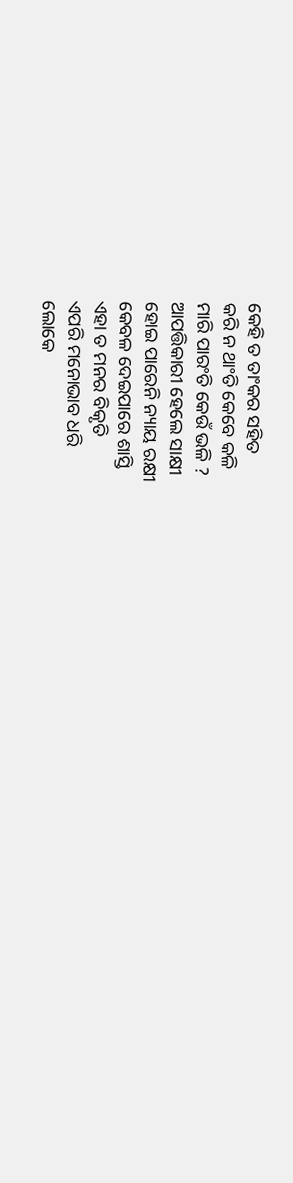କେହି ତ ତାଂକର ସହିତ
କରି ନ ଥାଂତି କେବେ କଳି
ମାରି ପାରଂତି କେଉଁ ଭଳି ?
ଆପତ୍ତିକାରୀ ହେଲେ ସାକ୍ଷୀ
ହୋଇ ପାରେନି ନ୍ୟାୟ ରକ୍ଷୀ
କେବଳ ଦେଇପାରେ ଶାସ୍ତି
ଏହା ତ ମନର ବିକୃତି
ଏପରି ମନୋଭାବ ଧରି
ଲୋକେ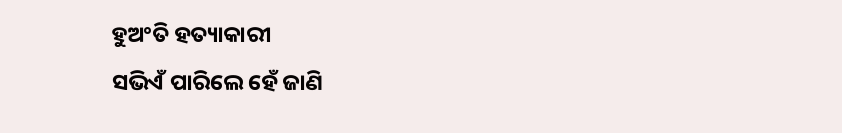ହୁଅଂତି ହତ୍ୟାକାରୀ
ସଭିଏଁ ପାରିଲେ ହେଁ ଜାଣି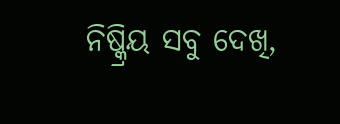ନିଷ୍କ୍ରିୟ ସବୁ ଦେଖି,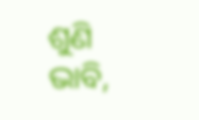ଶୁଣି
ଭାବି,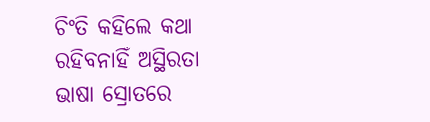ଚିଂତି କହିଲେ କଥା
ରହିବନାହିଁ ଅସ୍ଥିରତା
ଭାଷା ସ୍ରୋତରେ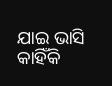ଯାଇ ଭାସି
କାହିଁକି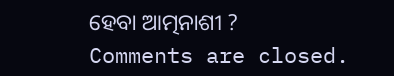ହେବା ଆତ୍ମନାଶୀ ?
Comments are closed.